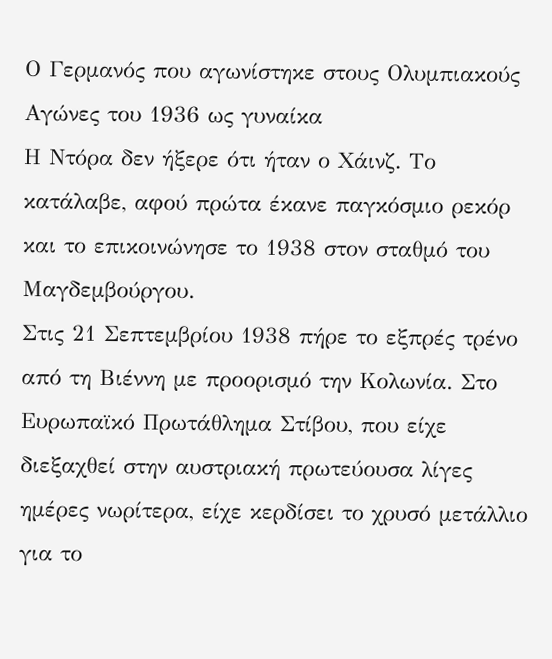Ο Γερμανός που αγωνίστηκε στους Ολυμπιακούς Αγώνες του 1936 ως γυναίκα
Η Ντόρα δεν ήξερε ότι ήταν ο Χάινζ. Το κατάλαβε, αφού πρώτα έκανε παγκόσμιο ρεκόρ και το επικοινώνησε το 1938 στον σταθμό του Μαγδεμβούργου.
Στις 21 Σεπτεμβρίου 1938 πήρε το εξπρές τρένο από τη Βιέννη με προορισμό την Κολωνία. Στο Ευρωπαϊκό Πρωτάθλημα Στίβου, που είχε διεξαχθεί στην αυστριακή πρωτεύουσα λίγες ημέρες νωρίτερα, είχε κερδίσει το χρυσό μετάλλιο για το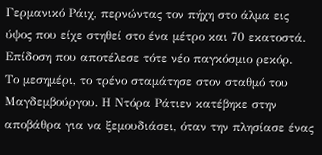Γερμανικό Ράιχ, περνώντας τον πήχη στο άλμα εις ύψος που είχε στηθεί στο ένα μέτρο και 70 εκατοστά. Επίδοση που αποτέλεσε τότε νέο παγκόσμιο ρεκόρ.
Το μεσημέρι, το τρένο σταμάτησε στον σταθμό του Μαγδεμβούργου. Η Ντόρα Ράτιεν κατέβηκε στην αποβάθρα για να ξεμουδιάσει, όταν την πλησίασε ένας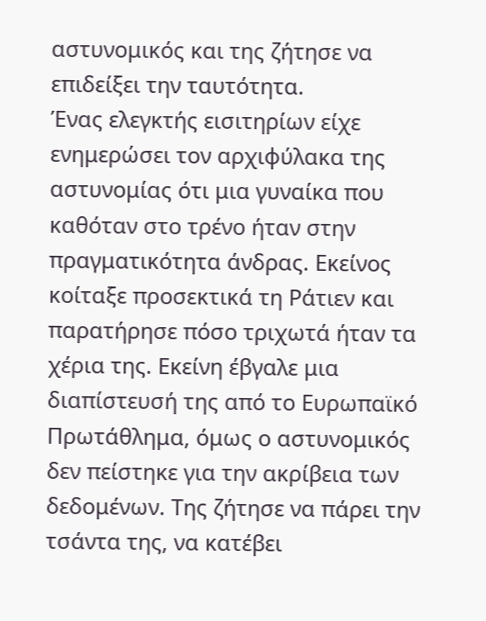αστυνομικός και της ζήτησε να επιδείξει την ταυτότητα.
Ένας ελεγκτής εισιτηρίων είχε ενημερώσει τον αρχιφύλακα της αστυνομίας ότι μια γυναίκα που καθόταν στο τρένο ήταν στην πραγματικότητα άνδρας. Εκείνος κοίταξε προσεκτικά τη Ράτιεν και παρατήρησε πόσο τριχωτά ήταν τα χέρια της. Εκείνη έβγαλε μια διαπίστευσή της από το Ευρωπαϊκό Πρωτάθλημα, όμως ο αστυνομικός δεν πείστηκε για την ακρίβεια των δεδομένων. Της ζήτησε να πάρει την τσάντα της, να κατέβει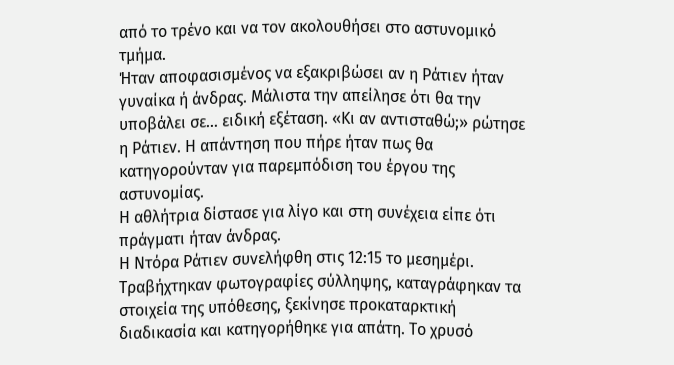από το τρένο και να τον ακολουθήσει στο αστυνομικό τμήμα.
Ήταν αποφασισμένος να εξακριβώσει αν η Ράτιεν ήταν γυναίκα ή άνδρας. Μάλιστα την απείλησε ότι θα την υποβάλει σε… ειδική εξέταση. «Κι αν αντισταθώ;» ρώτησε η Ράτιεν. Η απάντηση που πήρε ήταν πως θα κατηγορούνταν για παρεμπόδιση του έργου της αστυνομίας.
Η αθλήτρια δίστασε για λίγο και στη συνέχεια είπε ότι πράγματι ήταν άνδρας.
Η Ντόρα Ράτιεν συνελήφθη στις 12:15 το μεσημέρι. Τραβήχτηκαν φωτογραφίες σύλληψης, καταγράφηκαν τα στοιχεία της υπόθεσης, ξεκίνησε προκαταρκτική διαδικασία και κατηγορήθηκε για απάτη. Το χρυσό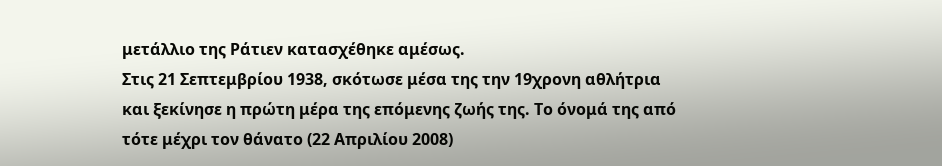μετάλλιο της Ράτιεν κατασχέθηκε αμέσως.
Στις 21 Σεπτεμβρίου 1938, σκότωσε μέσα της την 19χρονη αθλήτρια και ξεκίνησε η πρώτη μέρα της επόμενης ζωής της. Το όνομά της από τότε μέχρι τον θάνατο (22 Απριλίου 2008)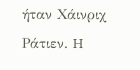ήταν Χάινριχ Ράτιεν. H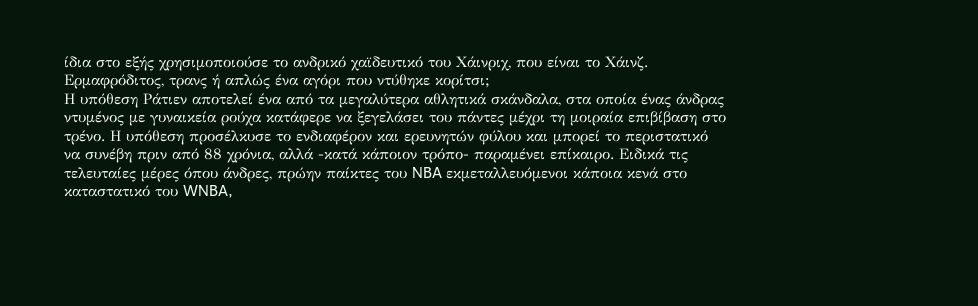ίδια στο εξής χρησιμοποιούσε το ανδρικό χαϊδευτικό του Χάινριχ, που είναι το Χάινζ.
Ερμαφρόδιτος, τρανς ή απλώς ένα αγόρι που ντύθηκε κορίτσι;
Η υπόθεση Ράτιεν αποτελεί ένα από τα μεγαλύτερα αθλητικά σκάνδαλα, στα οποία ένας άνδρας ντυμένος με γυναικεία ρούχα κατάφερε να ξεγελάσει του πάντες μέχρι τη μοιραία επιβίβαση στο τρένο. Η υπόθεση προσέλκυσε το ενδιαφέρον και ερευνητών φύλου και μπορεί το περιστατικό να συνέβη πριν από 88 χρόνια, αλλά -κατά κάποιον τρόπο- παραμένει επίκαιρο. Ειδικά τις τελευταίες μέρες όπου άνδρες, πρώην παίκτες του NBA εκμεταλλευόμενοι κάποια κενά στο καταστατικό του WNBA,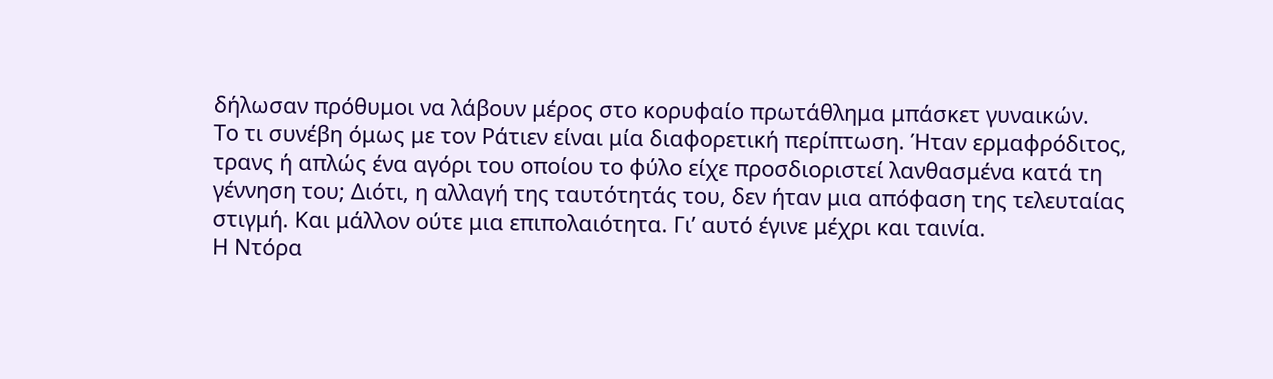δήλωσαν πρόθυμοι να λάβουν μέρος στο κορυφαίο πρωτάθλημα μπάσκετ γυναικών.
Το τι συνέβη όμως με τον Ράτιεν είναι μία διαφορετική περίπτωση. Ήταν ερμαφρόδιτος, τρανς ή απλώς ένα αγόρι του οποίου το φύλο είχε προσδιοριστεί λανθασμένα κατά τη γέννηση του; Διότι, η αλλαγή της ταυτότητάς του, δεν ήταν μια απόφαση της τελευταίας στιγμή. Και μάλλον ούτε μια επιπολαιότητα. Γι’ αυτό έγινε μέχρι και ταινία.
Η Ντόρα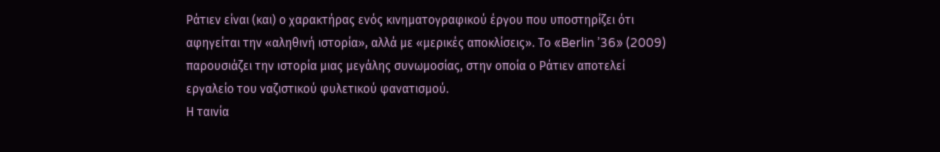Ράτιεν είναι (και) ο χαρακτήρας ενός κινηματογραφικού έργου που υποστηρίζει ότι αφηγείται την «αληθινή ιστορία», αλλά με «μερικές αποκλίσεις». Το «Berlin ’36» (2009) παρουσιάζει την ιστορία μιας μεγάλης συνωμοσίας, στην οποία ο Ράτιεν αποτελεί εργαλείο του ναζιστικού φυλετικού φανατισμού.
Η ταινία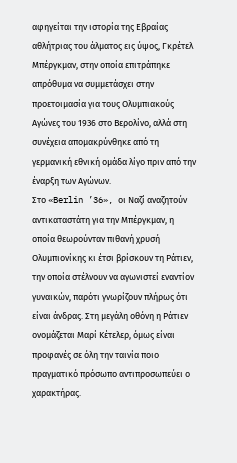αφηγείται την ιστορία της Εβραίας αθλήτριας του άλματος εις ύψος, Γκρέτελ Μπέργκμαν, στην οποία επιτράπηκε απρόθυμα να συμμετάσχει στην προετοιμασία για τους Ολυμπιακούς Αγώνες του 1936 στο Βερολίνο, αλλά στη συνέχεια απομακρύνθηκε από τη γερμανική εθνική ομάδα λίγο πριν από την έναρξη των Αγώνων.
Στο «Berlin ’36», οι Ναζί αναζητούν αντικαταστάτη για την Μπέργκμαν, η οποία θεωρούνταν πιθανή χρυσή Ολυμπιονίκης κι έτσι βρίσκουν τη Ράτιεν, την οποία στέλνουν να αγωνιστεί εναντίον γυναικών, παρότι γνωρίζουν πλήρως ότι είναι άνδρας. Στη μεγάλη οθόνη η Ράτιεν ονομάζεται Μαρί Κέτελερ, όμως είναι προφανές σε όλη την ταινία ποιο πραγματικό πρόσωπο αντιπροσωπεύει ο χαρακτήρας.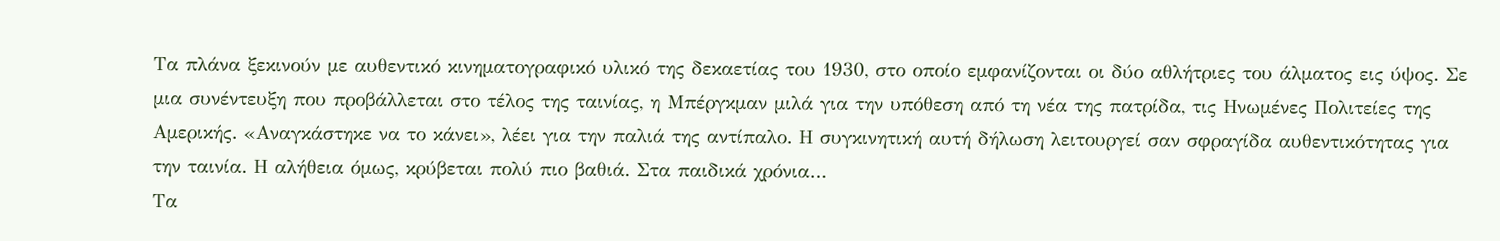Τα πλάνα ξεκινούν με αυθεντικό κινηματογραφικό υλικό της δεκαετίας του 1930, στο οποίο εμφανίζονται οι δύο αθλήτριες του άλματος εις ύψος. Σε μια συνέντευξη που προβάλλεται στο τέλος της ταινίας, η Μπέργκμαν μιλά για την υπόθεση από τη νέα της πατρίδα, τις Ηνωμένες Πολιτείες της Αμερικής. «Αναγκάστηκε να το κάνει», λέει για την παλιά της αντίπαλο. Η συγκινητική αυτή δήλωση λειτουργεί σαν σφραγίδα αυθεντικότητας για την ταινία. Η αλήθεια όμως, κρύβεται πολύ πιο βαθιά. Στα παιδικά χρόνια…
Τα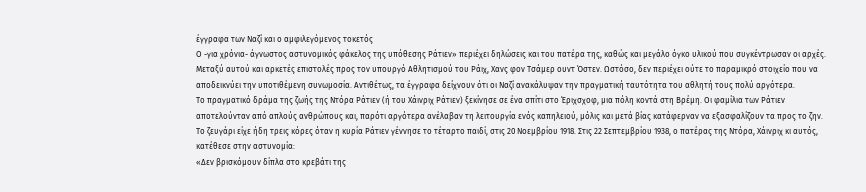έγγραφα των Ναζί και ο αμφιλεγόμενος τοκετός
Ο -για χρόνια- άγνωστος αστυνομικός φάκελος της υπόθεσης Ράτιεν» περιέχει δηλώσεις και του πατέρα της, καθώς και μεγάλο όγκο υλικού που συγκέντρωσαν οι αρχές. Μεταξύ αυτού και αρκετές επιστολές προς τον υπουργό Αθλητισμού του Ράιχ, Χανς φον Τσάμερ ουντ Όστεν. Ωστόσο, δεν περιέχει ούτε το παραμικρό στοιχείο που να αποδεικνύει την υποτιθέμενη συνωμοσία. Αντιθέτως, τα έγγραφα δείχνουν ότι οι Ναζί ανακάλυψαν την πραγματική ταυτότητα του αθλητή τους πολύ αργότερα.
Το πραγματικό δράμα της ζωής της Ντόρα Ράτιεν (ή του Χάινριχ Ράτιεν) ξεκίνησε σε ένα σπίτι στο Έριχσχοφ, μια πόλη κοντά στη Βρέμη. Οι φαμίλια των Ράτιεν αποτελούνταν από απλούς ανθρώπους και, παρότι αργότερα ανέλαβαν τη λειτουργία ενός καπηλειού, μόλις και μετά βίας κατάφερναν να εξασφαλίζουν τα προς το ζην.
Το ζευγάρι είχε ήδη τρεις κόρες όταν η κυρία Ράτιεν γέννησε το τέταρτο παιδί, στις 20 Νοεμβρίου 1918. Στις 22 Σεπτεμβρίου 1938, ο πατέρας της Ντόρα, Χάινριχ κι αυτός, κατέθεσε στην αστυνομία:
«Δεν βρισκόμουν δίπλα στο κρεβάτι της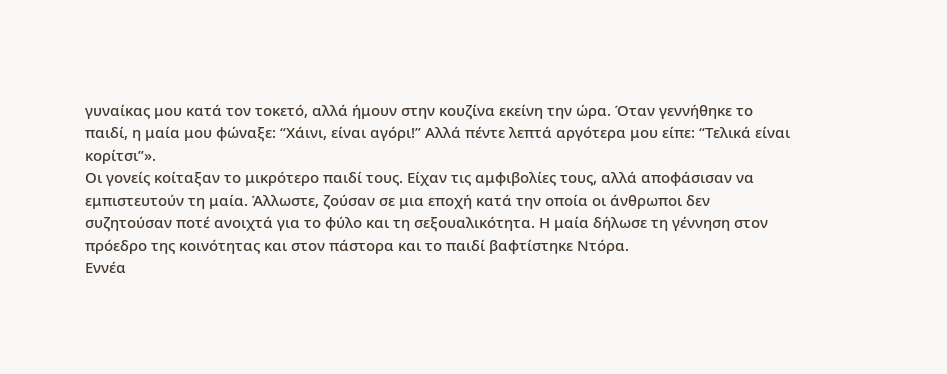γυναίκας μου κατά τον τοκετό, αλλά ήμουν στην κουζίνα εκείνη την ώρα. Όταν γεννήθηκε το παιδί, η μαία μου φώναξε: “Χάινι, είναι αγόρι!” Αλλά πέντε λεπτά αργότερα μου είπε: “Τελικά είναι κορίτσι”».
Οι γονείς κοίταξαν το μικρότερο παιδί τους. Είχαν τις αμφιβολίες τους, αλλά αποφάσισαν να εμπιστευτούν τη μαία. Άλλωστε, ζούσαν σε μια εποχή κατά την οποία οι άνθρωποι δεν συζητούσαν ποτέ ανοιχτά για το φύλο και τη σεξουαλικότητα. Η μαία δήλωσε τη γέννηση στον πρόεδρο της κοινότητας και στον πάστορα και το παιδί βαφτίστηκε Ντόρα.
Εννέα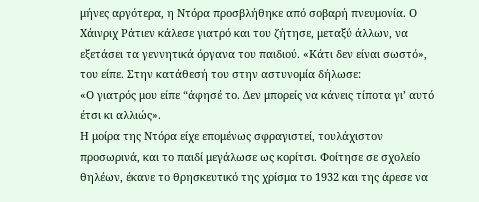μήνες αργότερα, η Ντόρα προσβλήθηκε από σοβαρή πνευμονία. Ο Χάινριχ Ράτιεν κάλεσε γιατρό και του ζήτησε, μεταξύ άλλων, να εξετάσει τα γεννητικά όργανα του παιδιού. «Κάτι δεν είναι σωστό», του είπε. Στην κατάθεσή του στην αστυνομία δήλωσε:
«Ο γιατρός μου είπε “άφησέ το. Δεν μπορείς να κάνεις τίποτα γι’ αυτό έτσι κι αλλιώς».
Η μοίρα της Ντόρα είχε επομένως σφραγιστεί, τουλάχιστον προσωρινά, και το παιδί μεγάλωσε ως κορίτσι. Φοίτησε σε σχολείο θηλέων, έκανε το θρησκευτικό της χρίσμα το 1932 και της άρεσε να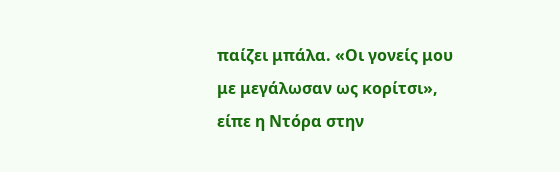παίζει μπάλα. «Οι γονείς μου με μεγάλωσαν ως κορίτσι», είπε η Ντόρα στην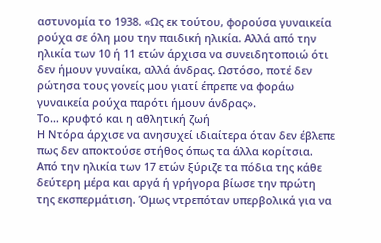αστυνομία το 1938. «Ως εκ τούτου, φορούσα γυναικεία ρούχα σε όλη μου την παιδική ηλικία. Αλλά από την ηλικία των 10 ή 11 ετών άρχισα να συνειδητοποιώ ότι δεν ήμουν γυναίκα, αλλά άνδρας. Ωστόσο, ποτέ δεν ρώτησα τους γονείς μου γιατί έπρεπε να φοράω γυναικεία ρούχα παρότι ήμουν άνδρας».
Το… κρυφτό και η αθλητική ζωή
Η Ντόρα άρχισε να ανησυχεί ιδιαίτερα όταν δεν έβλεπε πως δεν αποκτούσε στήθος όπως τα άλλα κορίτσια. Από την ηλικία των 17 ετών ξύριζε τα πόδια της κάθε δεύτερη μέρα και αργά ή γρήγορα βίωσε την πρώτη της εκσπερμάτιση. Όμως ντρεπόταν υπερβολικά για να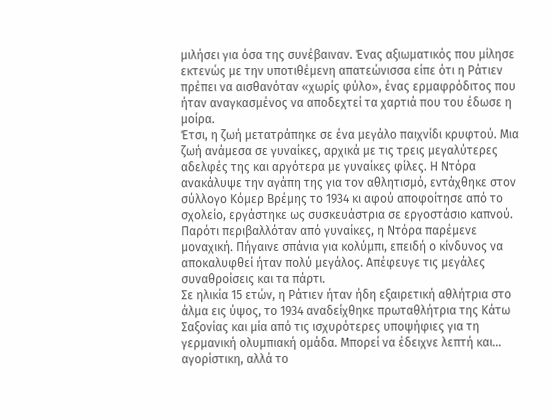μιλήσει για όσα της συνέβαιναν. Ένας αξιωματικός που μίλησε εκτενώς με την υποτιθέμενη απατεώνισσα είπε ότι η Ράτιεν πρέπει να αισθανόταν «χωρίς φύλο», ένας ερμαφρόδιτος που ήταν αναγκασμένος να αποδεχτεί τα χαρτιά που του έδωσε η μοίρα.
Έτσι, η ζωή μετατράπηκε σε ένα μεγάλο παιχνίδι κρυφτού. Μια ζωή ανάμεσα σε γυναίκες, αρχικά με τις τρεις μεγαλύτερες αδελφές της και αργότερα με γυναίκες φίλες. Η Ντόρα ανακάλυψε την αγάπη της για τον αθλητισμό, εντάχθηκε στον σύλλογο Κόμερ Βρέμης το 1934 κι αφού αποφοίτησε από το σχολείο, εργάστηκε ως συσκευάστρια σε εργοστάσιο καπνού.
Παρότι περιβαλλόταν από γυναίκες, η Ντόρα παρέμενε μοναχική. Πήγαινε σπάνια για κολύμπι, επειδή ο κίνδυνος να αποκαλυφθεί ήταν πολύ μεγάλος. Απέφευγε τις μεγάλες συναθροίσεις και τα πάρτι.
Σε ηλικία 15 ετών, η Ράτιεν ήταν ήδη εξαιρετική αθλήτρια στο άλμα εις ύψος, το 1934 αναδείχθηκε πρωταθλήτρια της Κάτω Σαξονίας και μία από τις ισχυρότερες υποψήφιες για τη γερμανική ολυμπιακή ομάδα. Μπορεί να έδειχνε λεπτή και… αγορίστικη, αλλά το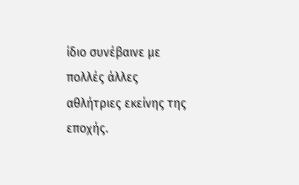ίδιο συνέβαινε με πολλές άλλες αθλήτριες εκείνης της εποχής.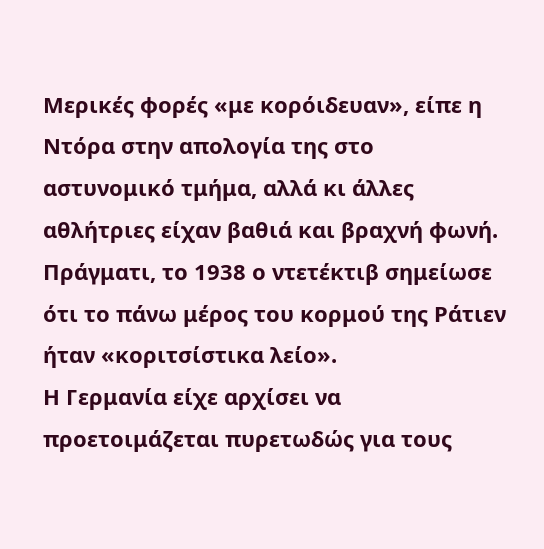Μερικές φορές «με κορόιδευαν», είπε η Ντόρα στην απολογία της στο αστυνομικό τμήμα, αλλά κι άλλες αθλήτριες είχαν βαθιά και βραχνή φωνή. Πράγματι, το 1938 ο ντετέκτιβ σημείωσε ότι το πάνω μέρος του κορμού της Ράτιεν ήταν «κοριτσίστικα λείο».
Η Γερμανία είχε αρχίσει να προετοιμάζεται πυρετωδώς για τους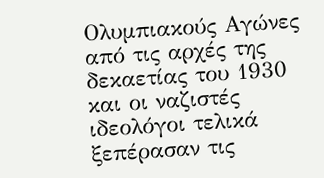Ολυμπιακούς Αγώνες από τις αρχές της δεκαετίας του 1930 και οι ναζιστές ιδεολόγοι τελικά ξεπέρασαν τις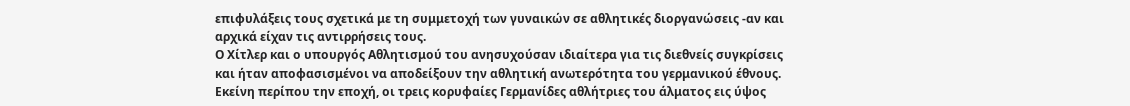επιφυλάξεις τους σχετικά με τη συμμετοχή των γυναικών σε αθλητικές διοργανώσεις -αν και αρχικά είχαν τις αντιρρήσεις τους.
Ο Χίτλερ και ο υπουργός Αθλητισμού του ανησυχούσαν ιδιαίτερα για τις διεθνείς συγκρίσεις και ήταν αποφασισμένοι να αποδείξουν την αθλητική ανωτερότητα του γερμανικού έθνους. Εκείνη περίπου την εποχή, οι τρεις κορυφαίες Γερμανίδες αθλήτριες του άλματος εις ύψος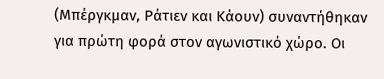(Μπέργκμαν, Ράτιεν και Κάουν) συναντήθηκαν για πρώτη φορά στον αγωνιστικό χώρο. Οι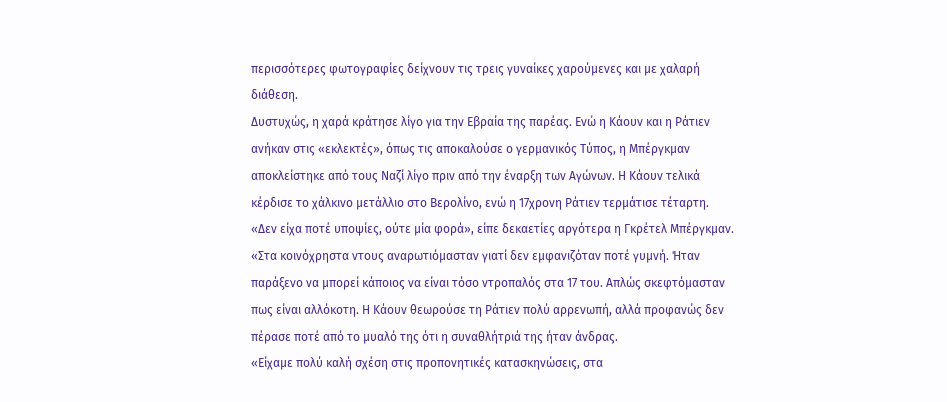περισσότερες φωτογραφίες δείχνουν τις τρεις γυναίκες χαρούμενες και με χαλαρή διάθεση.
Δυστυχώς, η χαρά κράτησε λίγο για την Εβραία της παρέας. Ενώ η Κάουν και η Ράτιεν ανήκαν στις «εκλεκτές», όπως τις αποκαλούσε ο γερμανικός Τύπος, η Μπέργκμαν αποκλείστηκε από τους Ναζί λίγο πριν από την έναρξη των Αγώνων. Η Κάουν τελικά κέρδισε το χάλκινο μετάλλιο στο Βερολίνο, ενώ η 17χρονη Ράτιεν τερμάτισε τέταρτη.
«Δεν είχα ποτέ υποψίες, ούτε μία φορά», είπε δεκαετίες αργότερα η Γκρέτελ Μπέργκμαν. «Στα κοινόχρηστα ντους αναρωτιόμασταν γιατί δεν εμφανιζόταν ποτέ γυμνή. Ήταν παράξενο να μπορεί κάποιος να είναι τόσο ντροπαλός στα 17 του. Απλώς σκεφτόμασταν πως είναι αλλόκοτη. Η Κάουν θεωρούσε τη Ράτιεν πολύ αρρενωπή, αλλά προφανώς δεν πέρασε ποτέ από το μυαλό της ότι η συναθλήτριά της ήταν άνδρας.
«Είχαμε πολύ καλή σχέση στις προπονητικές κατασκηνώσεις, στα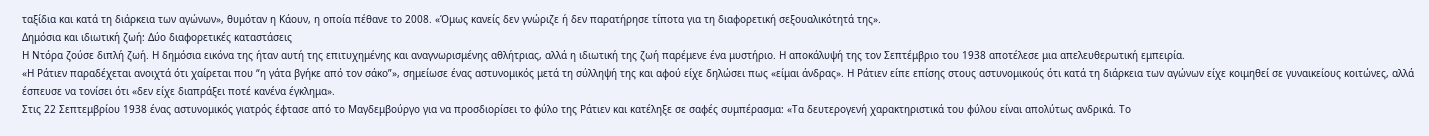ταξίδια και κατά τη διάρκεια των αγώνων», θυμόταν η Κάουν, η οποία πέθανε το 2008. «Όμως κανείς δεν γνώριζε ή δεν παρατήρησε τίποτα για τη διαφορετική σεξουαλικότητά της».
Δημόσια και ιδιωτική ζωή: Δύο διαφορετικές καταστάσεις
Η Ντόρα ζούσε διπλή ζωή. Η δημόσια εικόνα της ήταν αυτή της επιτυχημένης και αναγνωρισμένης αθλήτριας, αλλά η ιδιωτική της ζωή παρέμενε ένα μυστήριο. Η αποκάλυψή της τον Σεπτέμβριο του 1938 αποτέλεσε μια απελευθερωτική εμπειρία.
«Η Ράτιεν παραδέχεται ανοιχτά ότι χαίρεται που “η γάτα βγήκε από τον σάκο”», σημείωσε ένας αστυνομικός μετά τη σύλληψή της και αφού είχε δηλώσει πως «είμαι άνδρας». Η Ράτιεν είπε επίσης στους αστυνομικούς ότι κατά τη διάρκεια των αγώνων είχε κοιμηθεί σε γυναικείους κοιτώνες, αλλά έσπευσε να τονίσει ότι «δεν είχε διαπράξει ποτέ κανένα έγκλημα».
Στις 22 Σεπτεμβρίου 1938 ένας αστυνομικός γιατρός έφτασε από το Μαγδεμβούργο για να προσδιορίσει το φύλο της Ράτιεν και κατέληξε σε σαφές συμπέρασμα: «Τα δευτερογενή χαρακτηριστικά του φύλου είναι απολύτως ανδρικά. Το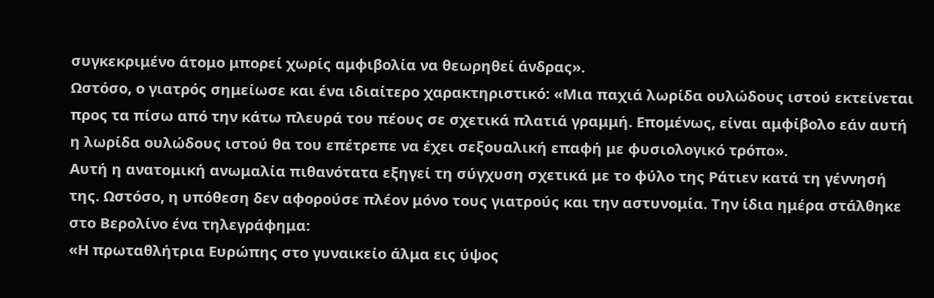συγκεκριμένο άτομο μπορεί χωρίς αμφιβολία να θεωρηθεί άνδρας».
Ωστόσο, ο γιατρός σημείωσε και ένα ιδιαίτερο χαρακτηριστικό: «Μια παχιά λωρίδα ουλώδους ιστού εκτείνεται προς τα πίσω από την κάτω πλευρά του πέους σε σχετικά πλατιά γραμμή. Επομένως, είναι αμφίβολο εάν αυτή η λωρίδα ουλώδους ιστού θα του επέτρεπε να έχει σεξουαλική επαφή με φυσιολογικό τρόπο».
Αυτή η ανατομική ανωμαλία πιθανότατα εξηγεί τη σύγχυση σχετικά με το φύλο της Ράτιεν κατά τη γέννησή της. Ωστόσο, η υπόθεση δεν αφορούσε πλέον μόνο τους γιατρούς και την αστυνομία. Την ίδια ημέρα στάλθηκε στο Βερολίνο ένα τηλεγράφημα:
«Η πρωταθλήτρια Ευρώπης στο γυναικείο άλμα εις ύψος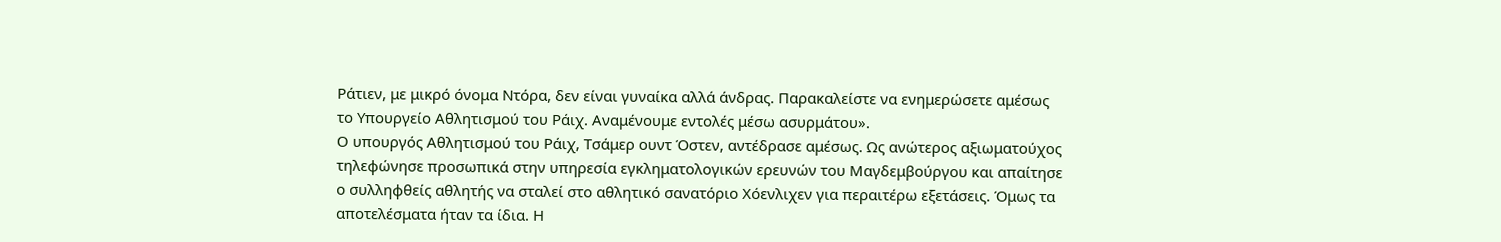Ράτιεν, με μικρό όνομα Ντόρα, δεν είναι γυναίκα αλλά άνδρας. Παρακαλείστε να ενημερώσετε αμέσως το Υπουργείο Αθλητισμού του Ράιχ. Αναμένουμε εντολές μέσω ασυρμάτου».
Ο υπουργός Αθλητισμού του Ράιχ, Τσάμερ ουντ Όστεν, αντέδρασε αμέσως. Ως ανώτερος αξιωματούχος τηλεφώνησε προσωπικά στην υπηρεσία εγκληματολογικών ερευνών του Μαγδεμβούργου και απαίτησε ο συλληφθείς αθλητής να σταλεί στο αθλητικό σανατόριο Χόενλιχεν για περαιτέρω εξετάσεις. Όμως τα αποτελέσματα ήταν τα ίδια. Η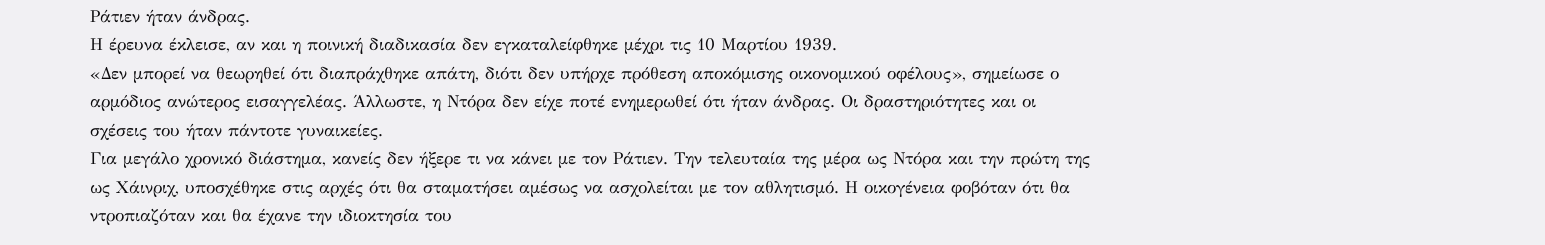Ράτιεν ήταν άνδρας.
Η έρευνα έκλεισε, αν και η ποινική διαδικασία δεν εγκαταλείφθηκε μέχρι τις 10 Μαρτίου 1939.
«Δεν μπορεί να θεωρηθεί ότι διαπράχθηκε απάτη, διότι δεν υπήρχε πρόθεση αποκόμισης οικονομικού οφέλους», σημείωσε ο αρμόδιος ανώτερος εισαγγελέας. Άλλωστε, η Ντόρα δεν είχε ποτέ ενημερωθεί ότι ήταν άνδρας. Οι δραστηριότητες και οι σχέσεις του ήταν πάντοτε γυναικείες.
Για μεγάλο χρονικό διάστημα, κανείς δεν ήξερε τι να κάνει με τον Ράτιεν. Την τελευταία της μέρα ως Ντόρα και την πρώτη της ως Χάινριχ, υποσχέθηκε στις αρχές ότι θα σταματήσει αμέσως να ασχολείται με τον αθλητισμό. Η οικογένεια φοβόταν ότι θα ντροπιαζόταν και θα έχανε την ιδιοκτησία του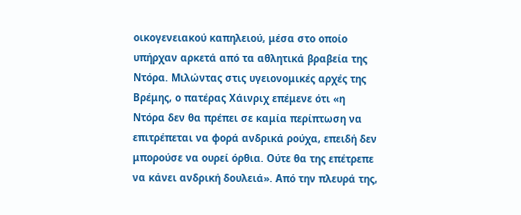οικογενειακού καπηλειού, μέσα στο οποίο υπήρχαν αρκετά από τα αθλητικά βραβεία της Ντόρα. Μιλώντας στις υγειονομικές αρχές της Βρέμης, ο πατέρας Χάινριχ επέμενε ότι «η Ντόρα δεν θα πρέπει σε καμία περίπτωση να επιτρέπεται να φορά ανδρικά ρούχα, επειδή δεν μπορούσε να ουρεί όρθια. Ούτε θα της επέτρεπε να κάνει ανδρική δουλειά». Από την πλευρά της,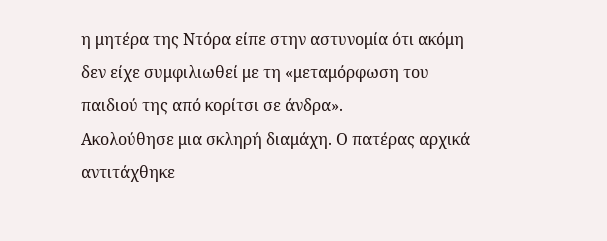η μητέρα της Ντόρα είπε στην αστυνομία ότι ακόμη δεν είχε συμφιλιωθεί με τη «μεταμόρφωση του παιδιού της από κορίτσι σε άνδρα».
Ακολούθησε μια σκληρή διαμάχη. Ο πατέρας αρχικά αντιτάχθηκε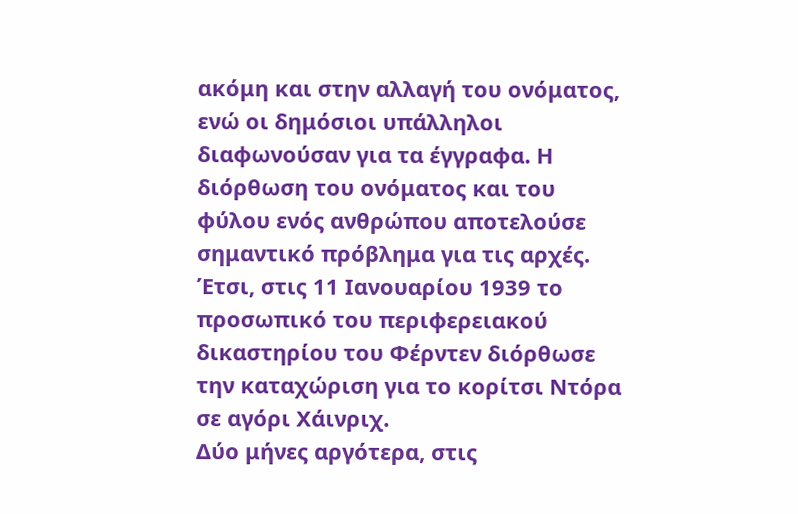ακόμη και στην αλλαγή του ονόματος, ενώ οι δημόσιοι υπάλληλοι διαφωνούσαν για τα έγγραφα. Η διόρθωση του ονόματος και του φύλου ενός ανθρώπου αποτελούσε σημαντικό πρόβλημα για τις αρχές. Έτσι, στις 11 Ιανουαρίου 1939 το προσωπικό του περιφερειακού δικαστηρίου του Φέρντεν διόρθωσε την καταχώριση για το κορίτσι Ντόρα σε αγόρι Χάινριχ.
Δύο μήνες αργότερα, στις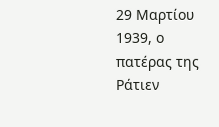29 Μαρτίου 1939, ο πατέρας της Ράτιεν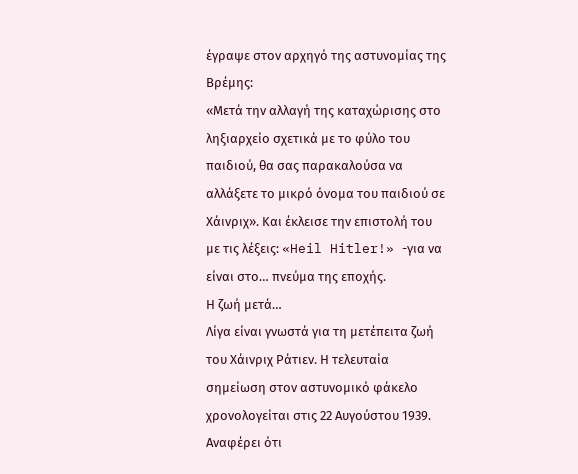έγραψε στον αρχηγό της αστυνομίας της Βρέμης:
«Μετά την αλλαγή της καταχώρισης στο ληξιαρχείο σχετικά με το φύλο του παιδιού, θα σας παρακαλούσα να αλλάξετε το μικρό όνομα του παιδιού σε Χάινριχ». Και έκλεισε την επιστολή του με τις λέξεις: «Heil Hitler!» -για να είναι στο… πνεύμα της εποχής.
Η ζωή μετά…
Λίγα είναι γνωστά για τη μετέπειτα ζωή του Χάινριχ Ράτιεν. Η τελευταία σημείωση στον αστυνομικό φάκελο χρονολογείται στις 22 Αυγούστου 1939. Αναφέρει ότι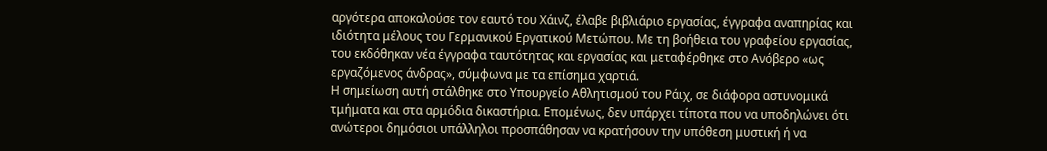αργότερα αποκαλούσε τον εαυτό του Χάινζ, έλαβε βιβλιάριο εργασίας, έγγραφα αναπηρίας και ιδιότητα μέλους του Γερμανικού Εργατικού Μετώπου. Με τη βοήθεια του γραφείου εργασίας, του εκδόθηκαν νέα έγγραφα ταυτότητας και εργασίας και μεταφέρθηκε στο Ανόβερο «ως εργαζόμενος άνδρας», σύμφωνα με τα επίσημα χαρτιά.
Η σημείωση αυτή στάλθηκε στο Υπουργείο Αθλητισμού του Ράιχ, σε διάφορα αστυνομικά τμήματα και στα αρμόδια δικαστήρια. Επομένως, δεν υπάρχει τίποτα που να υποδηλώνει ότι ανώτεροι δημόσιοι υπάλληλοι προσπάθησαν να κρατήσουν την υπόθεση μυστική ή να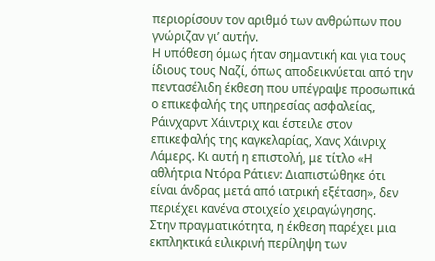περιορίσουν τον αριθμό των ανθρώπων που γνώριζαν γι’ αυτήν.
Η υπόθεση όμως ήταν σημαντική και για τους ίδιους τους Ναζί, όπως αποδεικνύεται από την πεντασέλιδη έκθεση που υπέγραψε προσωπικά ο επικεφαλής της υπηρεσίας ασφαλείας, Ράινχαρντ Χάιντριχ και έστειλε στον επικεφαλής της καγκελαρίας, Χανς Χάινριχ Λάμερς. Κι αυτή η επιστολή, με τίτλο «Η αθλήτρια Ντόρα Ράτιεν: Διαπιστώθηκε ότι είναι άνδρας μετά από ιατρική εξέταση», δεν περιέχει κανένα στοιχείο χειραγώγησης.
Στην πραγματικότητα, η έκθεση παρέχει μια εκπληκτικά ειλικρινή περίληψη των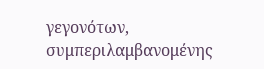γεγονότων, συμπεριλαμβανομένης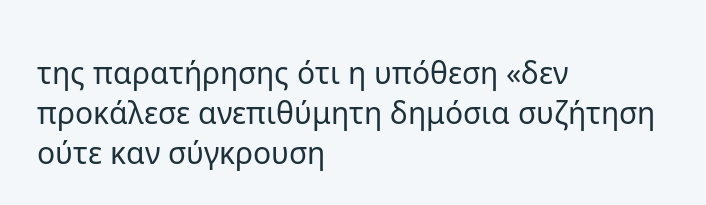της παρατήρησης ότι η υπόθεση «δεν προκάλεσε ανεπιθύμητη δημόσια συζήτηση ούτε καν σύγκρουση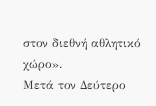στον διεθνή αθλητικό χώρο».
Μετά τον Δεύτερο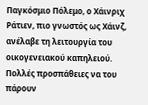Παγκόσμιο Πόλεμο, ο Χάινριχ Ράτιεν, πιο γνωστός ως Χάινζ, ανέλαβε τη λειτουργία του οικογενειακού καπηλειού. Πολλές προσπάθειες να του πάρουν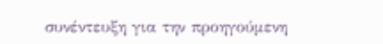συνέντευξη για την προηγούμενη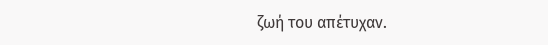ζωή του απέτυχαν.